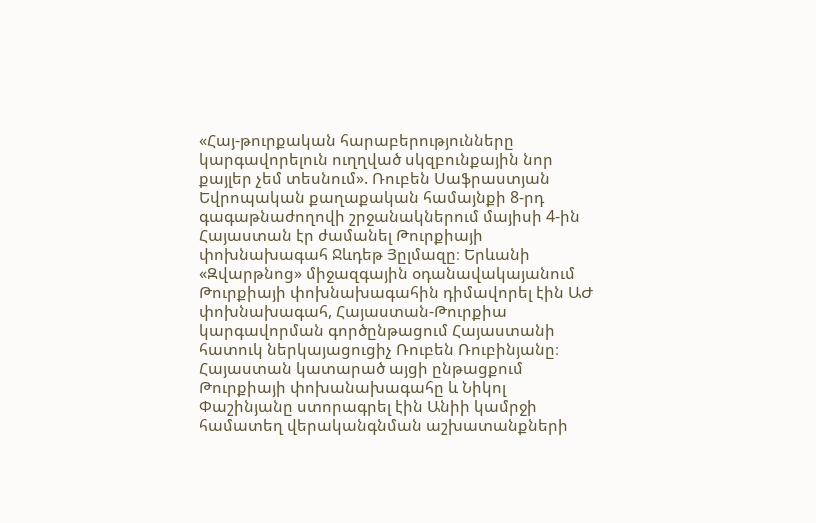«Հայ-թուրքական հարաբերությունները կարգավորելուն ուղղված սկզբունքային նոր քայլեր չեմ տեսնում». Ռուբեն Սաֆրաստյան
Եվրոպական քաղաքական համայնքի 8-րդ գագաթնաժողովի շրջանակներում մայիսի 4-ին Հայաստան էր ժամանել Թուրքիայի փոխնախագահ Ջևդեթ Յըլմազը։ Երևանի «Զվարթնոց» միջազգային օդանավակայանում Թուրքիայի փոխնախագահին դիմավորել էին ԱԺ փոխնախագահ, Հայաստան-Թուրքիա կարգավորման գործընթացում Հայաստանի հատուկ ներկայացուցիչ Ռուբեն Ռուբինյանը։
Հայաստան կատարած այցի ընթացքում Թուրքիայի փոխանախագահը և Նիկոլ Փաշինյանը ստորագրել էին Անիի կամրջի համատեղ վերականգնման աշխատանքների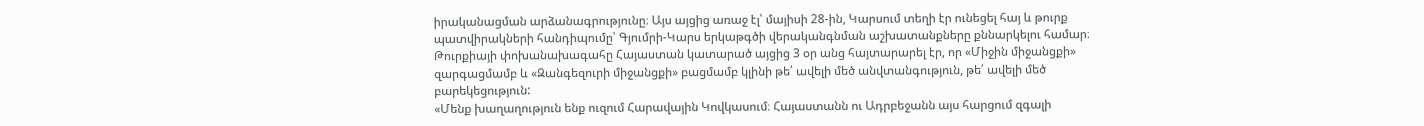իրականացման արձանագրությունը։ Այս այցից առաջ էլ՝ մայիսի 28-ին, Կարսում տեղի էր ունեցել հայ և թուրք պատվիրակների հանդիպումը՝ Գյումրի-Կարս երկաթգծի վերականգնման աշխատանքները քննարկելու համար։
Թուրքիայի փոխանախագահը Հայաստան կատարած այցից 3 օր անց հայտարարել էր, որ «Միջին միջանցքի» զարգացմամբ և «Զանգեզուրի միջանցքի» բացմամբ կլինի թե՛ ավելի մեծ անվտանգություն, թե՛ ավելի մեծ բարեկեցություն:
«Մենք խաղաղություն ենք ուզում Հարավային Կովկասում։ Հայաստանն ու Ադրբեջանն այս հարցում զգալի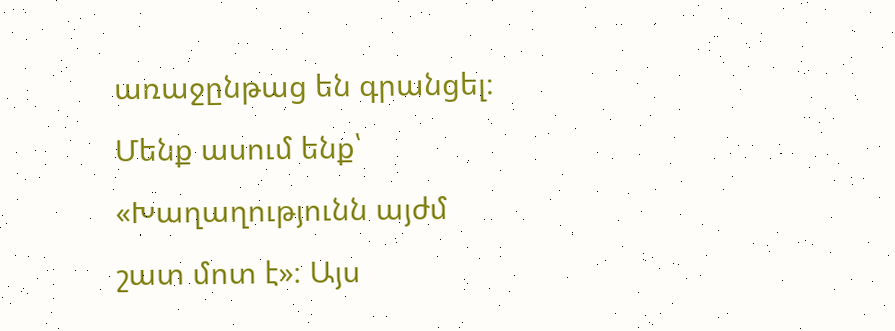առաջընթաց են գրանցել։ Մենք ասում ենք՝ «Խաղաղությունն այժմ շատ մոտ է»։ Այս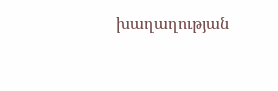խաղաղության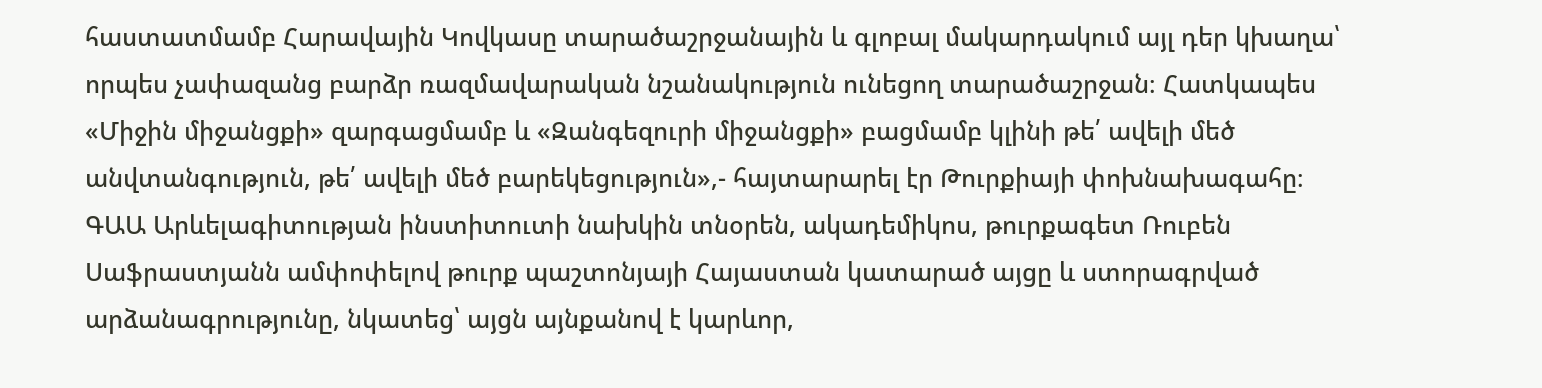հաստատմամբ Հարավային Կովկասը տարածաշրջանային և գլոբալ մակարդակում այլ դեր կխաղա՝ որպես չափազանց բարձր ռազմավարական նշանակություն ունեցող տարածաշրջան։ Հատկապես «Միջին միջանցքի» զարգացմամբ և «Զանգեզուրի միջանցքի» բացմամբ կլինի թե՛ ավելի մեծ անվտանգություն, թե՛ ավելի մեծ բարեկեցություն»,- հայտարարել էր Թուրքիայի փոխնախագահը։
ԳԱԱ Արևելագիտության ինստիտուտի նախկին տնօրեն, ակադեմիկոս, թուրքագետ Ռուբեն Սաֆրաստյանն ամփոփելով թուրք պաշտոնյայի Հայաստան կատարած այցը և ստորագրված արձանագրությունը, նկատեց՝ այցն այնքանով է կարևոր,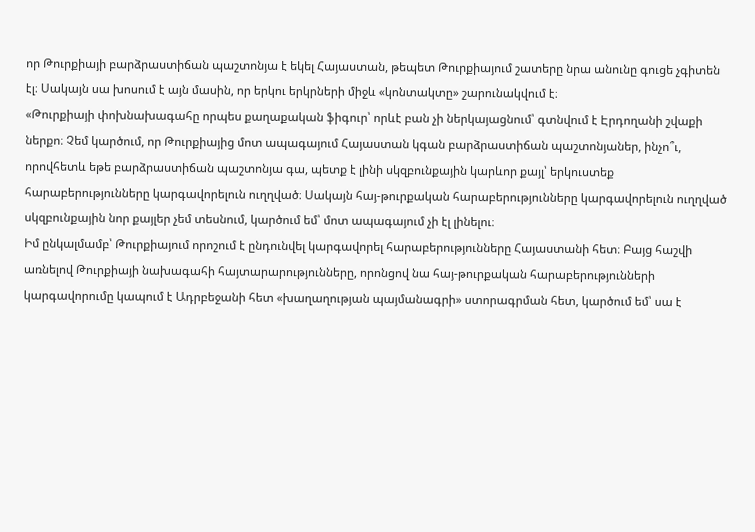որ Թուրքիայի բարձրաստիճան պաշտոնյա է եկել Հայաստան, թեպետ Թուրքիայում շատերը նրա անունը գուցե չգիտեն էլ։ Սակայն սա խոսում է այն մասին, որ երկու երկրների միջև «կոնտակտը» շարունակվում է։
«Թուրքիայի փոխնախագահը որպես քաղաքական ֆիգուր՝ որևէ բան չի ներկայացնում՝ գտնվում է Էրդողանի շվաքի ներքո։ Չեմ կարծում, որ Թուրքիայից մոտ ապագայում Հայաստան կգան բարձրաստիճան պաշտոնյաներ, ինչո՞ւ, որովհետև եթե բարձրաստիճան պաշտոնյա գա, պետք է լինի սկզբունքային կարևոր քայլ՝ երկուստեք հարաբերությունները կարգավորելուն ուղղված։ Սակայն հայ-թուրքական հարաբերությունները կարգավորելուն ուղղված սկզբունքային նոր քայլեր չեմ տեսնում, կարծում եմ՝ մոտ ապագայում չի էլ լինելու։
Իմ ընկալմամբ՝ Թուրքիայում որոշում է ընդունվել կարգավորել հարաբերությունները Հայաստանի հետ։ Բայց հաշվի առնելով Թուրքիայի նախագահի հայտարարությունները, որոնցով նա հայ-թուրքական հարաբերությունների կարգավորումը կապում է Ադրբեջանի հետ «խաղաղության պայմանագրի» ստորագրման հետ, կարծում եմ՝ սա է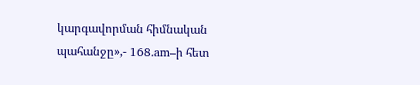կարգավորման հիմնական պահանջը»,- 168.am–ի հետ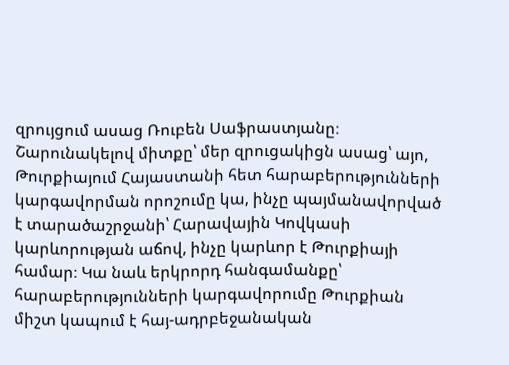զրույցում ասաց Ռուբեն Սաֆրաստյանը։
Շարունակելով միտքը՝ մեր զրուցակիցն ասաց՝ այո, Թուրքիայում Հայաստանի հետ հարաբերությունների կարգավորման որոշումը կա, ինչը պայմանավորված է տարածաշրջանի՝ Հարավային Կովկասի կարևորության աճով, ինչը կարևոր է Թուրքիայի համար։ Կա նաև երկրորդ հանգամանքը՝ հարաբերությունների կարգավորումը Թուրքիան միշտ կապում է հայ-ադրբեջանական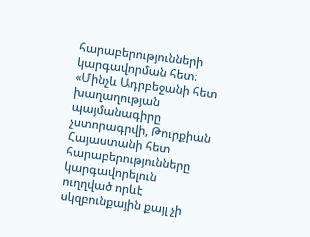հարաբերությունների կարգավորման հետ։
«Մինչև Ադրբեջանի հետ խաղաղության պայմանագիրը չստորագրվի, Թուրքիան Հայաստանի հետ հարաբերությունները կարգավորելուն ուղղված որևէ սկզբունքային քայլ չի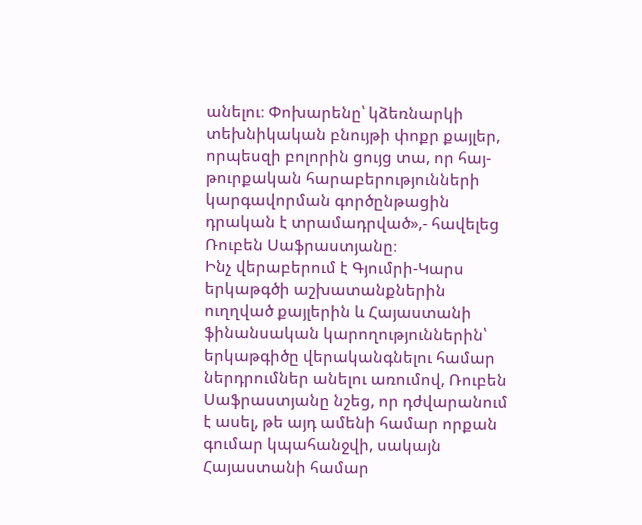անելու։ Փոխարենը՝ կձեռնարկի տեխնիկական բնույթի փոքր քայլեր, որպեսզի բոլորին ցույց տա, որ հայ-թուրքական հարաբերությունների կարգավորման գործընթացին դրական է տրամադրված»,- հավելեց Ռուբեն Սաֆրաստյանը։
Ինչ վերաբերում է Գյումրի-Կարս երկաթգծի աշխատանքներին ուղղված քայլերին և Հայաստանի ֆինանսական կարողություններին՝ երկաթգիծը վերականգնելու համար ներդրումներ անելու առումով, Ռուբեն Սաֆրաստյանը նշեց, որ դժվարանում է ասել, թե այդ ամենի համար որքան գումար կպահանջվի, սակայն Հայաստանի համար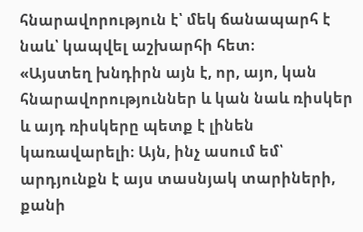հնարավորություն է՝ մեկ ճանապարհ է նաև՝ կապվել աշխարհի հետ։
«Այստեղ խնդիրն այն է, որ, այո, կան հնարավորություններ և կան նաև ռիսկեր և այդ ռիսկերը պետք է լինեն կառավարելի։ Այն, ինչ ասում եմ՝ արդյունքն է այս տասնյակ տարիների, քանի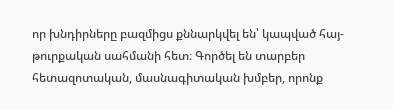որ խնդիրները բազմիցս քննարկվել են՝ կապված հայ-թուրքական սահմանի հետ։ Գործել են տարբեր հետազոտական, մասնագիտական խմբեր, որոնք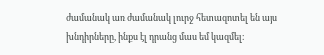ժամանակ առ ժամանակ լուրջ հետազոտել են այս խնդիրները, ինքս էլ դրանց մաս եմ կազմել։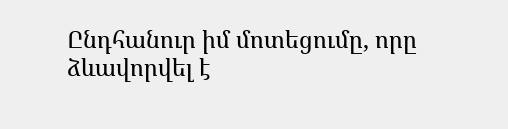Ընդհանուր իմ մոտեցումը, որը ձևավորվել է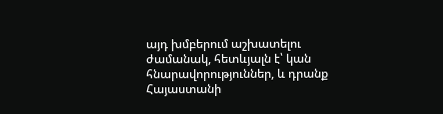այդ խմբերում աշխատելու ժամանակ, հետևյալն է՝ կան հնարավորություններ, և դրանք Հայաստանի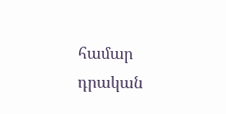համար դրական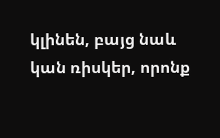կլինեն, բայց նաև կան ռիսկեր, որոնք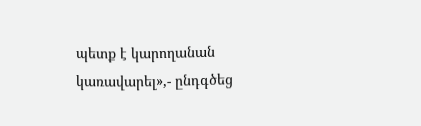պետք է կարողանան կառավարել»,- ընդգծեց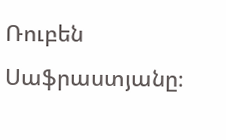Ռուբեն Սաֆրաստյանը։